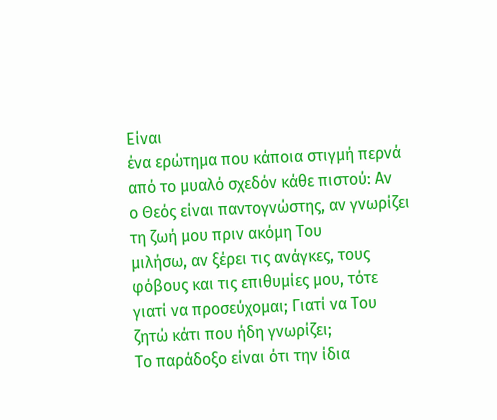Είναι
ένα ερώτημα που κάποια στιγμή περνά από το μυαλό σχεδόν κάθε πιστού: Αν
ο Θεός είναι παντογνώστης, αν γνωρίζει τη ζωή μου πριν ακόμη Του
μιλήσω, αν ξέρει τις ανάγκες, τους φόβους και τις επιθυμίες μου, τότε
γιατί να προσεύχομαι; Γιατί να Του ζητώ κάτι που ήδη γνωρίζει;
Το παράδοξο είναι ότι την ίδια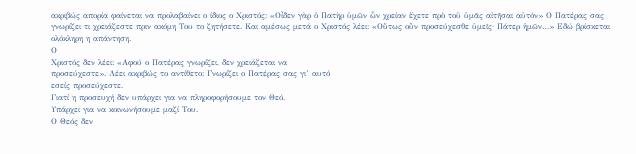ακριβώς απορία φαίνεται να προλαβαίνει ο ίδιος ο Χριστός: «Οἶδεν γὰρ ὁ Πατὴρ ὑμῶν ὧν χρείαν ἔχετε πρὸ τοῦ ὑμᾶς αἰτῆσαι αὐτόν» Ο Πατέρας σας γνωρίζει τι χρειάζεστε πριν ακόμη Του το ζητήσετε. Και αμέσως μετά ο Χριστός λέει: «Οὕτως οὖν προσεύχεσθε ὑμεῖς· Πάτερ ἡμῶν…» Εδώ βρίσκεται ολόκληρη η απάντηση.
Ο
Χριστός δεν λέει: «Αφού ο Πατέρας γνωρίζει, δεν χρειάζεται να
προσεύχεστε». Λέει ακριβώς το αντίθετο: Γνωρίζει ο Πατέρας σας γι’ αυτό
εσείς προσεύχεστε.
Γιατί η προσευχή δεν υπάρχει για να πληροφορήσουμε τον Θεό.
Υπάρχει για να κοινωνήσουμε μαζί Του.
Ο Θεός δεν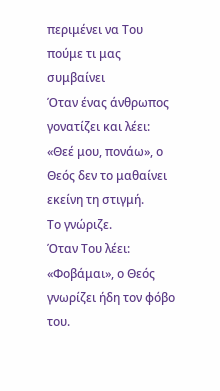περιμένει να Του πούμε τι μας συμβαίνει
Όταν ένας άνθρωπος γονατίζει και λέει: «Θεέ μου, πονάω», ο Θεός δεν το μαθαίνει εκείνη τη στιγμή.
Το γνώριζε.
Όταν Του λέει: «Φοβάμαι», ο Θεός γνωρίζει ήδη τον φόβο του.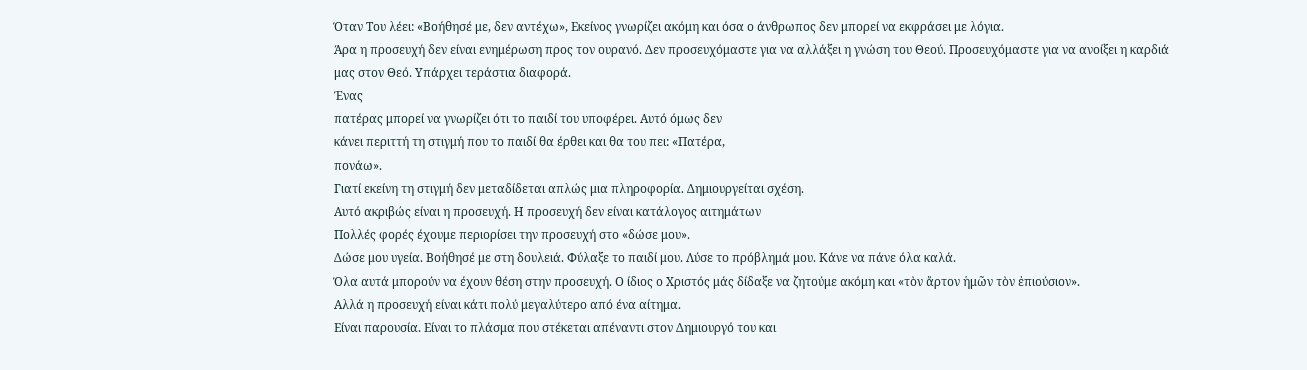Όταν Του λέει: «Βοήθησέ με, δεν αντέχω», Εκείνος γνωρίζει ακόμη και όσα ο άνθρωπος δεν μπορεί να εκφράσει με λόγια.
Άρα η προσευχή δεν είναι ενημέρωση προς τον ουρανό. Δεν προσευχόμαστε για να αλλάξει η γνώση του Θεού. Προσευχόμαστε για να ανοίξει η καρδιά μας στον Θεό. Υπάρχει τεράστια διαφορά.
Ένας
πατέρας μπορεί να γνωρίζει ότι το παιδί του υποφέρει. Αυτό όμως δεν
κάνει περιττή τη στιγμή που το παιδί θα έρθει και θα του πει: «Πατέρα,
πονάω».
Γιατί εκείνη τη στιγμή δεν μεταδίδεται απλώς μια πληροφορία. Δημιουργείται σχέση.
Αυτό ακριβώς είναι η προσευχή. Η προσευχή δεν είναι κατάλογος αιτημάτων
Πολλές φορές έχουμε περιορίσει την προσευχή στο «δώσε μου».
Δώσε μου υγεία. Βοήθησέ με στη δουλειά. Φύλαξε το παιδί μου. Λύσε το πρόβλημά μου. Κάνε να πάνε όλα καλά.
Όλα αυτά μπορούν να έχουν θέση στην προσευχή. Ο ίδιος ο Χριστός μάς δίδαξε να ζητούμε ακόμη και «τὸν ἄρτον ἡμῶν τὸν ἐπιούσιον».
Αλλά η προσευχή είναι κάτι πολύ μεγαλύτερο από ένα αίτημα.
Είναι παρουσία. Είναι το πλάσμα που στέκεται απέναντι στον Δημιουργό του και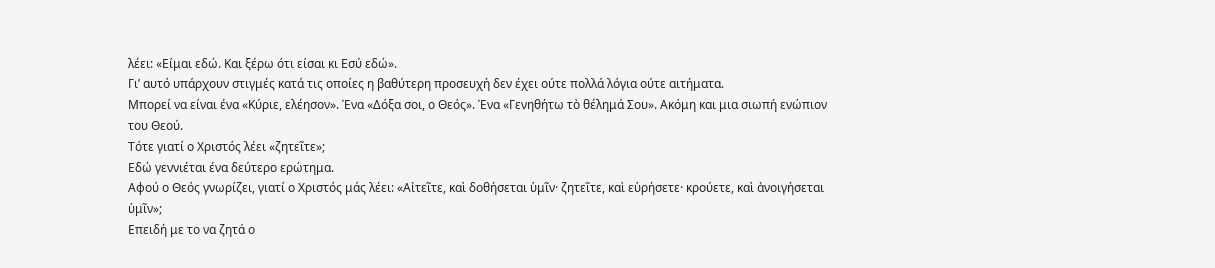λέει: «Είμαι εδώ. Και ξέρω ότι είσαι κι Εσύ εδώ».
Γι’ αυτό υπάρχουν στιγμές κατά τις οποίες η βαθύτερη προσευχή δεν έχει ούτε πολλά λόγια ούτε αιτήματα.
Μπορεί να είναι ένα «Κύριε, ελέησον». Ένα «Δόξα σοι, ο Θεός». Ένα «Γενηθήτω τὸ θέλημά Σου». Ακόμη και μια σιωπή ενώπιον του Θεού.
Τότε γιατί ο Χριστός λέει «ζητεῖτε»;
Εδώ γεννιέται ένα δεύτερο ερώτημα.
Αφού ο Θεός γνωρίζει, γιατί ο Χριστός μάς λέει: «Αἰτεῖτε, καὶ δοθήσεται ὑμῖν· ζητεῖτε, καὶ εὑρήσετε· κρούετε, καὶ ἀνοιγήσεται ὑμῖν»;
Επειδή με το να ζητά ο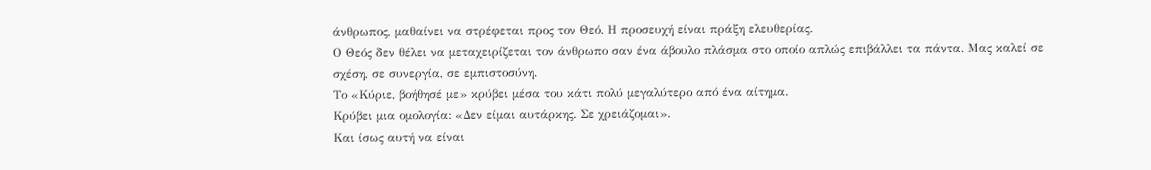άνθρωπος, μαθαίνει να στρέφεται προς τον Θεό. Η προσευχή είναι πράξη ελευθερίας.
Ο Θεός δεν θέλει να μεταχειρίζεται τον άνθρωπο σαν ένα άβουλο πλάσμα στο οποίο απλώς επιβάλλει τα πάντα. Μας καλεί σε σχέση, σε συνεργία, σε εμπιστοσύνη.
Το «Κύριε, βοήθησέ με» κρύβει μέσα του κάτι πολύ μεγαλύτερο από ένα αίτημα.
Κρύβει μια ομολογία: «Δεν είμαι αυτάρκης. Σε χρειάζομαι».
Και ίσως αυτή να είναι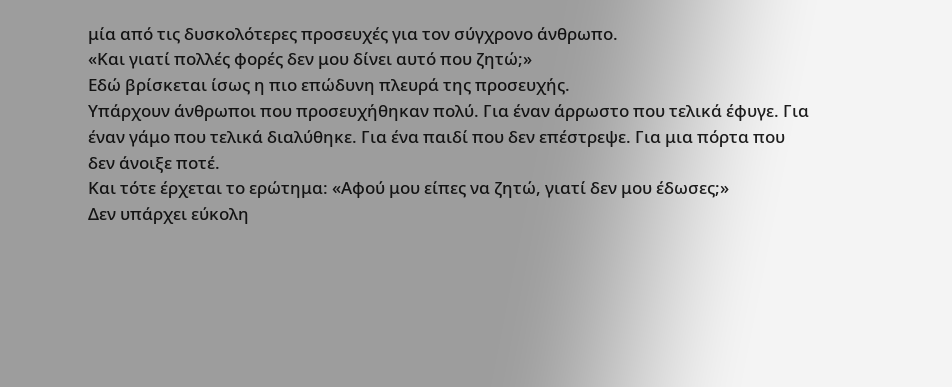μία από τις δυσκολότερες προσευχές για τον σύγχρονο άνθρωπο.
«Και γιατί πολλές φορές δεν μου δίνει αυτό που ζητώ;»
Εδώ βρίσκεται ίσως η πιο επώδυνη πλευρά της προσευχής.
Υπάρχουν άνθρωποι που προσευχήθηκαν πολύ. Για έναν άρρωστο που τελικά έφυγε. Για έναν γάμο που τελικά διαλύθηκε. Για ένα παιδί που δεν επέστρεψε. Για μια πόρτα που δεν άνοιξε ποτέ.
Και τότε έρχεται το ερώτημα: «Αφού μου είπες να ζητώ, γιατί δεν μου έδωσες;»
Δεν υπάρχει εύκολη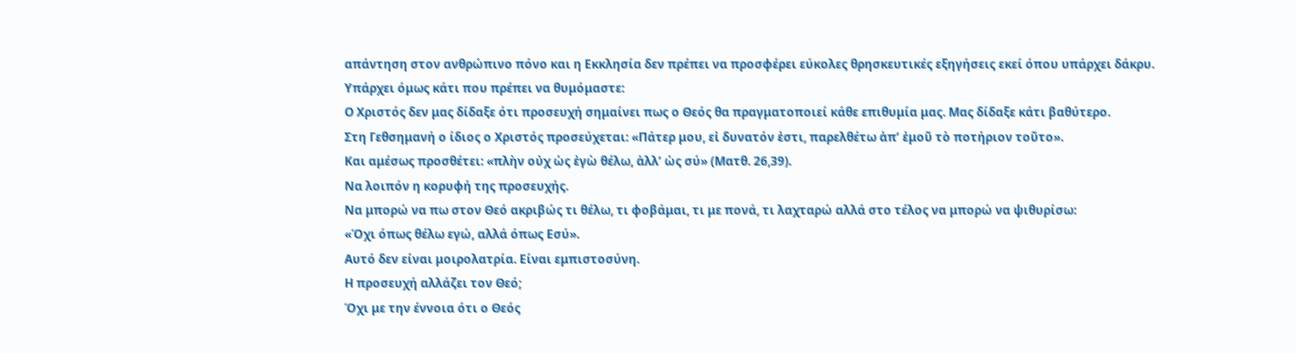απάντηση στον ανθρώπινο πόνο και η Εκκλησία δεν πρέπει να προσφέρει εύκολες θρησκευτικές εξηγήσεις εκεί όπου υπάρχει δάκρυ.
Υπάρχει όμως κάτι που πρέπει να θυμόμαστε:
Ο Χριστός δεν μας δίδαξε ότι προσευχή σημαίνει πως ο Θεός θα πραγματοποιεί κάθε επιθυμία μας. Μας δίδαξε κάτι βαθύτερο.
Στη Γεθσημανή ο ίδιος ο Χριστός προσεύχεται: «Πάτερ μου, εἰ δυνατόν ἐστι, παρελθέτω ἀπ’ ἐμοῦ τὸ ποτήριον τοῦτο».
Και αμέσως προσθέτει: «πλὴν οὐχ ὡς ἐγὼ θέλω, ἀλλ’ ὡς σύ» (Ματθ. 26,39).
Να λοιπόν η κορυφή της προσευχής.
Να μπορώ να πω στον Θεό ακριβώς τι θέλω, τι φοβάμαι, τι με πονά, τι λαχταρώ αλλά στο τέλος να μπορώ να ψιθυρίσω:
«Όχι όπως θέλω εγώ, αλλά όπως Εσύ».
Αυτό δεν είναι μοιρολατρία. Είναι εμπιστοσύνη.
Η προσευχή αλλάζει τον Θεό;
Όχι με την έννοια ότι ο Θεός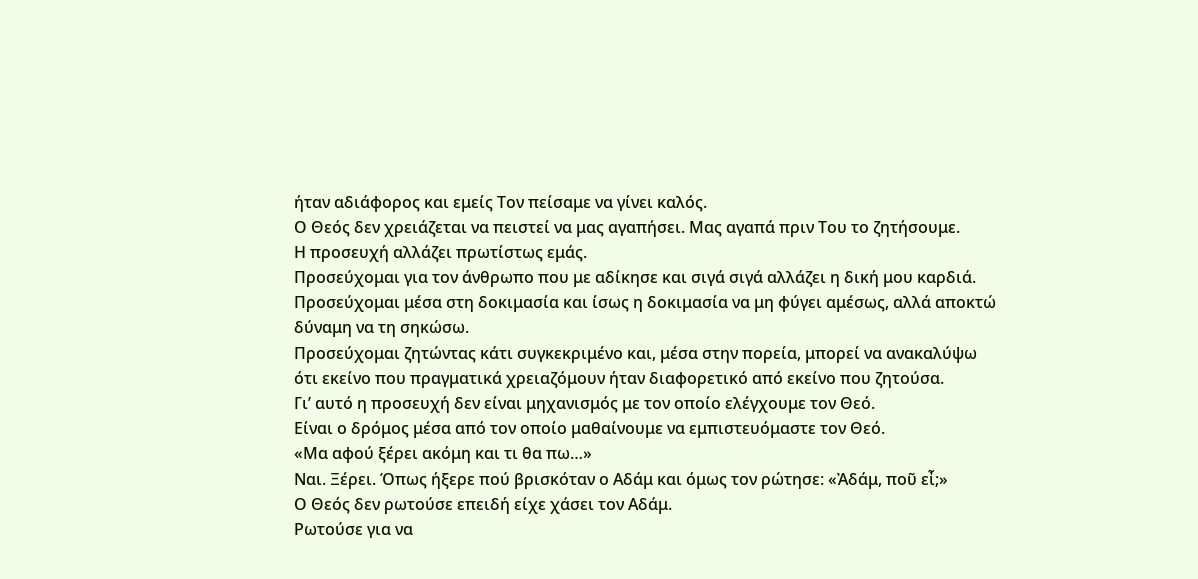ήταν αδιάφορος και εμείς Τον πείσαμε να γίνει καλός.
Ο Θεός δεν χρειάζεται να πειστεί να μας αγαπήσει. Μας αγαπά πριν Του το ζητήσουμε.
Η προσευχή αλλάζει πρωτίστως εμάς.
Προσεύχομαι για τον άνθρωπο που με αδίκησε και σιγά σιγά αλλάζει η δική μου καρδιά.
Προσεύχομαι μέσα στη δοκιμασία και ίσως η δοκιμασία να μη φύγει αμέσως, αλλά αποκτώ δύναμη να τη σηκώσω.
Προσεύχομαι ζητώντας κάτι συγκεκριμένο και, μέσα στην πορεία, μπορεί να ανακαλύψω ότι εκείνο που πραγματικά χρειαζόμουν ήταν διαφορετικό από εκείνο που ζητούσα.
Γι’ αυτό η προσευχή δεν είναι μηχανισμός με τον οποίο ελέγχουμε τον Θεό.
Είναι ο δρόμος μέσα από τον οποίο μαθαίνουμε να εμπιστευόμαστε τον Θεό.
«Μα αφού ξέρει ακόμη και τι θα πω…»
Ναι. Ξέρει. Όπως ήξερε πού βρισκόταν ο Αδάμ και όμως τον ρώτησε: «Ἀδάμ, ποῦ εἶ;»
Ο Θεός δεν ρωτούσε επειδή είχε χάσει τον Αδάμ.
Ρωτούσε για να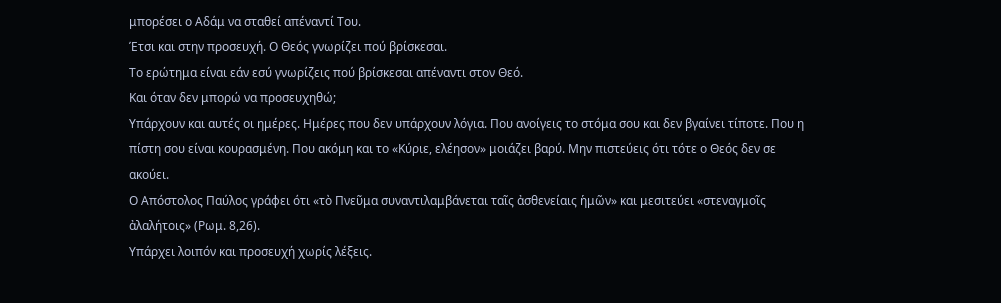μπορέσει ο Αδάμ να σταθεί απέναντί Του.
Έτσι και στην προσευχή. Ο Θεός γνωρίζει πού βρίσκεσαι.
Το ερώτημα είναι εάν εσύ γνωρίζεις πού βρίσκεσαι απέναντι στον Θεό.
Και όταν δεν μπορώ να προσευχηθώ;
Υπάρχουν και αυτές οι ημέρες. Ημέρες που δεν υπάρχουν λόγια. Που ανοίγεις το στόμα σου και δεν βγαίνει τίποτε. Που η πίστη σου είναι κουρασμένη. Που ακόμη και το «Κύριε, ελέησον» μοιάζει βαρύ. Μην πιστεύεις ότι τότε ο Θεός δεν σε ακούει.
Ο Απόστολος Παύλος γράφει ότι «τὸ Πνεῦμα συναντιλαμβάνεται ταῖς ἀσθενείαις ἡμῶν» και μεσιτεύει «στεναγμοῖς ἀλαλήτοις» (Ρωμ. 8,26).
Υπάρχει λοιπόν και προσευχή χωρίς λέξεις.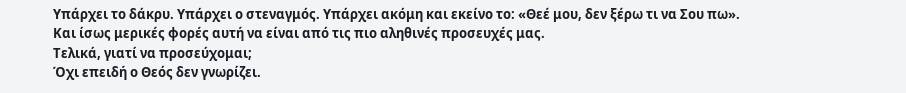Υπάρχει το δάκρυ. Υπάρχει ο στεναγμός. Υπάρχει ακόμη και εκείνο το: «Θεέ μου, δεν ξέρω τι να Σου πω».
Και ίσως μερικές φορές αυτή να είναι από τις πιο αληθινές προσευχές μας.
Τελικά, γιατί να προσεύχομαι;
Όχι επειδή ο Θεός δεν γνωρίζει.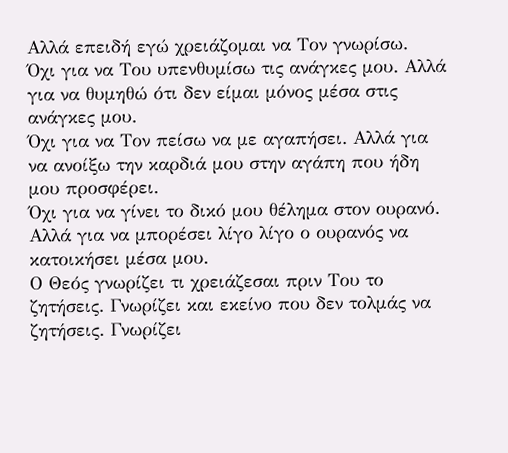Αλλά επειδή εγώ χρειάζομαι να Τον γνωρίσω.
Όχι για να Του υπενθυμίσω τις ανάγκες μου. Αλλά για να θυμηθώ ότι δεν είμαι μόνος μέσα στις ανάγκες μου.
Όχι για να Τον πείσω να με αγαπήσει. Αλλά για να ανοίξω την καρδιά μου στην αγάπη που ήδη μου προσφέρει.
Όχι για να γίνει το δικό μου θέλημα στον ουρανό. Αλλά για να μπορέσει λίγο λίγο ο ουρανός να κατοικήσει μέσα μου.
Ο Θεός γνωρίζει τι χρειάζεσαι πριν Του το ζητήσεις. Γνωρίζει και εκείνο που δεν τολμάς να ζητήσεις. Γνωρίζει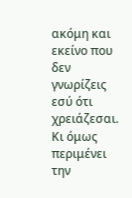ακόμη και εκείνο που δεν γνωρίζεις εσύ ότι χρειάζεσαι. Κι όμως περιμένει την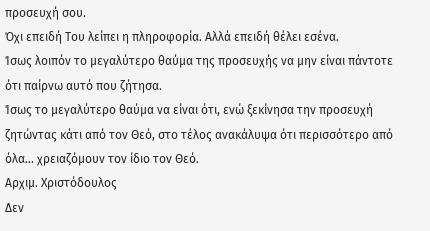προσευχή σου.
Όχι επειδή Του λείπει η πληροφορία. Αλλά επειδή θέλει εσένα.
Ίσως λοιπόν το μεγαλύτερο θαύμα της προσευχής να μην είναι πάντοτε ότι παίρνω αυτό που ζήτησα.
Ίσως το μεγαλύτερο θαύμα να είναι ότι, ενώ ξεκίνησα την προσευχή ζητώντας κάτι από τον Θεό, στο τέλος ανακάλυψα ότι περισσότερο από όλα… χρειαζόμουν τον ίδιο τον Θεό.
Αρχιμ. Χριστόδουλος
Δεν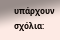υπάρχουν σχόλια: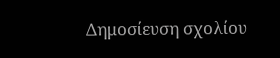Δημοσίευση σχολίου